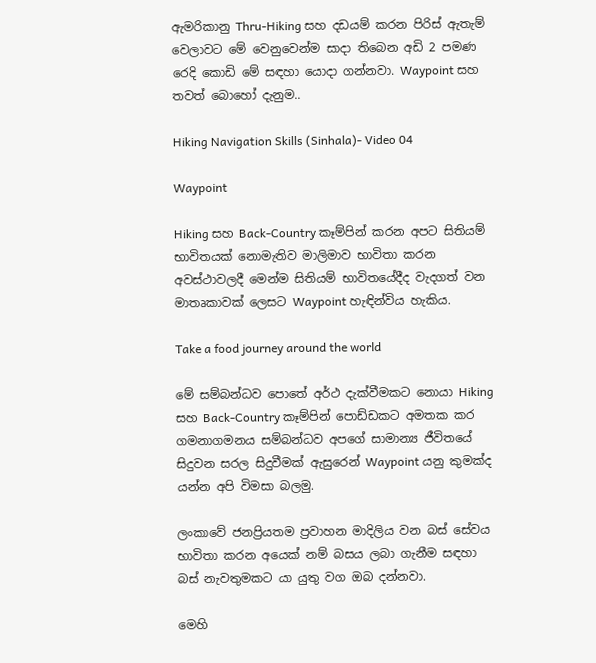ඇමරිකානු Thru-Hiking සහ දඩයම් කරන පිරිස් ඇතැම් වෙලාවට මේ වෙනුවෙන්ම සාදා තිබෙන අඩි 2 පමණ රෙදි කොඩි මේ සඳහා යොදා ගන්නවා. Waypoint සහ තවත් බොහෝ දැනුම..

Hiking Navigation Skills (Sinhala)- Video 04

Waypoint

Hiking සහ Back-Country කෑම්පින් කරන අපට සිතියම් භාවිතයක් නොමැතිව මාලිමාව භාවිතා කරන අවස්ථාවලදී මෙන්ම සිතියම් භාවිතයේදීද වැදගත් වන මාතෘකාවක් ලෙසට Waypoint හැඳින්විය හැකිය.

Take a food journey around the world

මේ සම්බන්ධව පොතේ අර්ථ දැක්වීමකට නොයා Hiking සහ Back-Country කෑම්පින් පොඩ්ඩකට අමතක කර ගමනාගමනය සම්බන්ධව අපගේ සාමාන්‍ය ජීවිතයේ සිදුවන සරල සිදුවීමක් ඇසුරෙන් Waypoint යනු කුමක්ද යන්න අපි විමසා බලමු.

ලංකාවේ ජනප්‍රියතම ප්‍රවාහන මාදිලිය වන බස් සේවය භාවිතා කරන අයෙක් නම් බසය ලබා ගැනීම සඳහා බස් නැවතුමකට යා යුතු වග ඔබ දන්නවා.

මෙහි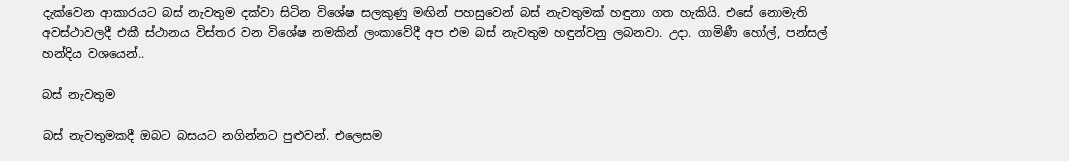දැක්වෙන ආකාරයට බස් නැවතුම දක්වා සිටින විශේෂ සලකුණු මඟින් පහසුවෙන් බස් නැවතුමක් හඳුනා ගත හැකියි. එසේ නොමැති අවස්ථාවලදී එකී ස්ථානය විස්තර වන විශේෂ නමකින් ලංකාවේදී අප එම බස් නැවතුම හඳුන්වනු ලබනවා. උදා. ගාමිණී හෝල්, පන්සල් හන්දිය වශයෙන්..

බස් නැවතුම

බස් නැවතුමකදී ඔබට බසයට නගින්නට පුළුවන්. එලෙසම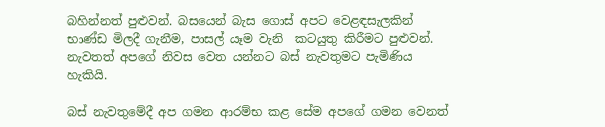බහින්නත් පුළුවන්. බසයෙන් බැස ගොස් අපට වෙළඳසැලකින් භාණ්ඩ මිලදී ගැනීම, පාසල් යෑම වැනි  කටයුතු කිරීමට පුළුවන්. නැවතත් අපගේ නිවස වෙත යන්නට බස් නැවතුමට පැමිණිය හැකියි.

බස් නැවතුමේදී අප ගමන ආරම්භ කළ සේම අපගේ ගමන වෙනත්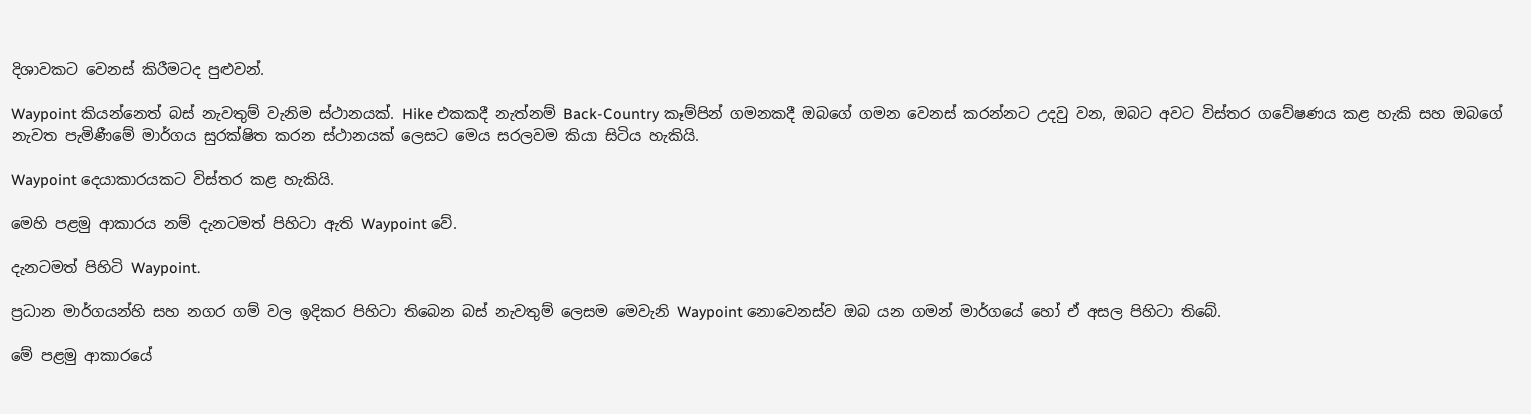දිශාවකට වෙනස් කිරීමටද පුළුවන්.

Waypoint කියන්නෙත් බස් නැවතුම් වැනිම ස්ථානයක්. Hike එකකදී නැත්නම් Back-Country කෑම්පින් ගමනකදී ඔබගේ ගමන වෙනස් කරන්නට උදවු වන, ඔබට අවට විස්තර ගවේෂණය කළ හැකි සහ ඔබගේ නැවත පැමිණීමේ මාර්ගය සුරක්ෂිත කරන ස්ථානයක් ලෙසට මෙය සරලවම කියා සිටිය හැකියි.

Waypoint දෙයාකාරයකට විස්තර කළ හැකියි.

මෙහි පළමු ආකාරය නම් දැනටමත් පිහිටා ඇති Waypoint වේ.

දැනටමත් පිහිටි Waypoint.

ප්‍රධාන මාර්ගයන්හි සහ නගර ගම් වල ඉදිකර පිහිටා තිබෙන බස් නැවතුම් ලෙසම මෙවැනි Waypoint නොවෙනස්ව ඔබ යන ගමන් මාර්ගයේ හෝ ඒ අසල පිහිටා තිබේ.

මේ පළමු ආකාරයේ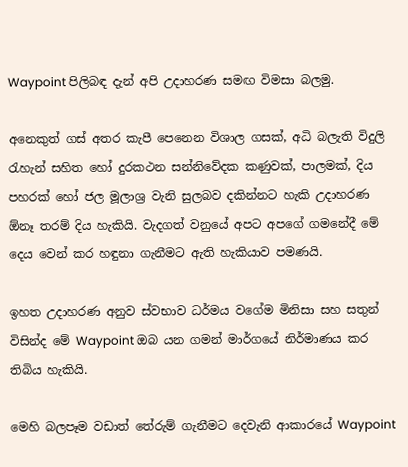Waypoint පිලිබඳ දැන් අපි උදාහරණ සමඟ විමසා බලමු.

අනෙකුත් ගස් අතර කැපී පෙනෙන විශාල ගසක්, අධි බලැති විදුලි රැහැන් සහිත හෝ දුරකථන සන්නිවේදක කණුවක්, පාලමක්, දිය පහරක් හෝ ජල මූලාශ්‍ර වැනි සුලබව දකින්නට හැකි උදාහරණ ඕනෑ තරම් දිය හැකියි. වැදගත් වනුයේ අපට අපගේ ගමනේදී මේ දෙය වෙන් කර හඳුනා ගැනීමට ඇති හැකියාව පමණයි.

ඉහත උදාහරණ අනුව ස්වභාව ධර්මය වගේම මිනිසා සහ සතුන් විසින්ද මේ Waypoint ඔබ යන ගමන් මාර්ගයේ නිර්මාණය කර තිබිය හැකියි.

මෙහි බලපෑම වඩාත් තේරුම් ගැනීමට දෙවැනි ආකාරයේ Waypoint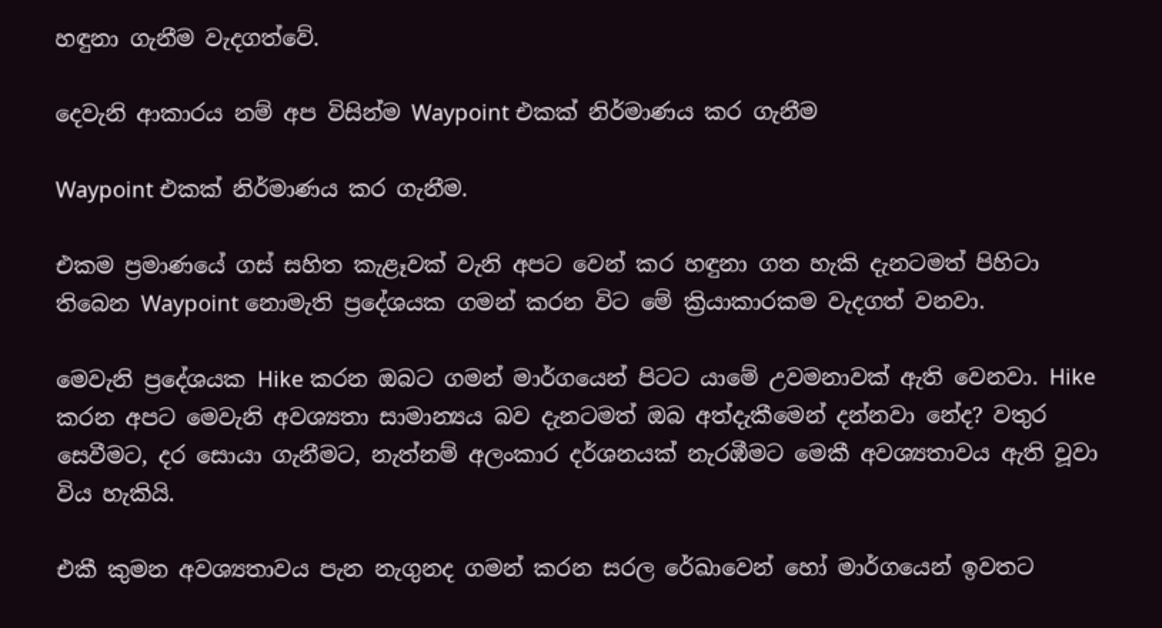හඳුනා ගැනීම වැදගත්වේ.

දෙවැනි ආකාරය නම් අප විසින්ම Waypoint එකක් නිර්මාණය කර ගැනීම

Waypoint එකක් නිර්මාණය කර ගැනීම.

එකම ප්‍රමාණයේ ගස් සහිත කැළෑවක් වැනි අපට වෙන් කර හඳුනා ගත හැකි දැනටමත් පිහිටා තිබෙන Waypoint නොමැති ප්‍රදේශයක ගමන් කරන විට මේ ක්‍රියාකාරකම වැදගත් වනවා.

මෙවැනි ප්‍රදේශයක Hike කරන ඔබට ගමන් මාර්ගයෙන් පිටට යාමේ උවමනාවක් ඇති වෙනවා. Hike කරන අපට මෙවැනි අවශ්‍යතා සාමාන්‍යය බව දැනටමත් ඔබ අත්දැකීමෙන් දන්නවා නේද? වතුර සෙවීමට, දර සොයා ගැනීමට, නැත්නම් අලංකාර දර්ශනයක් නැරඹීමට මෙකී අවශ්‍යතාවය ඇති වූවා විය හැකියි.

එකී කුමන අවශ්‍යතාවය පැන නැගුනද ගමන් කරන සරල රේඛාවෙන් හෝ මාර්ගයෙන් ඉවතට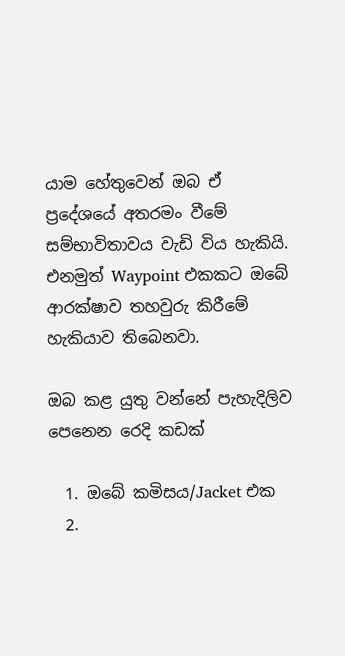යාම හේතුවෙන් ඔබ ඒ ප්‍රදේශයේ අතරමං වීමේ සම්භාවිතාවය වැඩි විය හැකියි. එනමුත් Waypoint එකකට ඔබේ ආරක්ෂාව තහවුරු කිරීමේ හැකියාව තිබෙනවා.

ඔබ කළ යුතු වන්නේ පැහැදිලිව පෙනෙන රෙදි කඩක්

  1. ඔබේ කමිසය/Jacket එක
  2.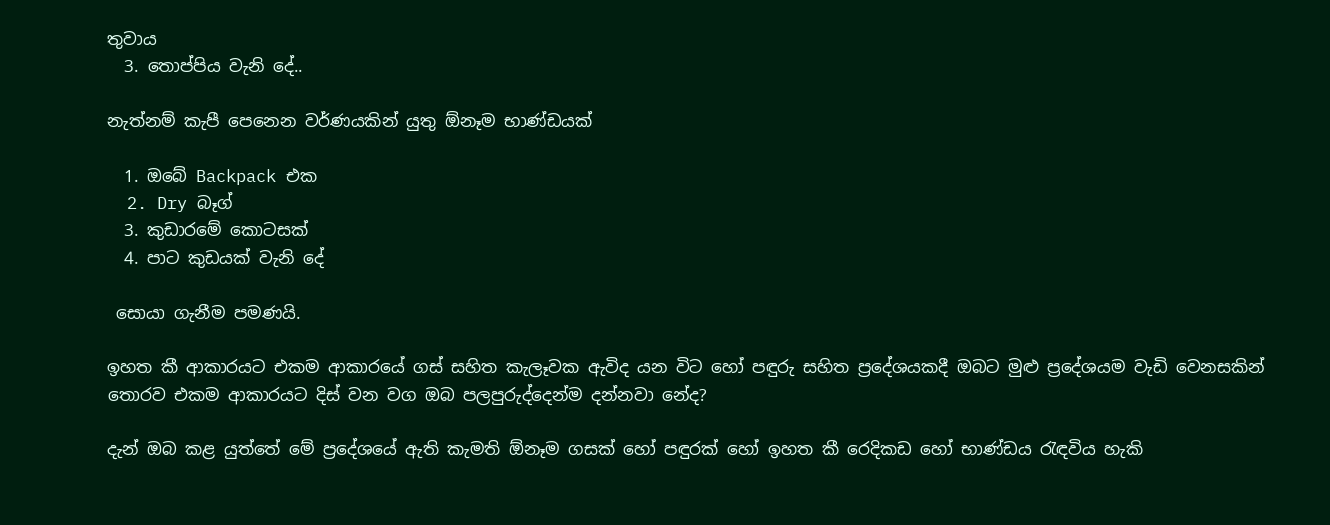තුවාය
  3. තොප්පිය වැනි දේ..

නැත්නම් කැපී පෙනෙන වර්ණයකින් යුතු ඕනෑම භාණ්ඩයක්

  1. ඔබේ Backpack එක
  2. Dry බෑග්
  3. කුඩාරමේ කොටසක්
  4. පාට කුඩයක් වැනි දේ

 සොයා ගැනීම පමණයි.

ඉහත කී ආකාරයට එකම ආකාරයේ ගස් සහිත කැලෑවක ඇවිද යන විට හෝ පඳුරු සහිත ප්‍රදේශයකදී ඔබට මුළු ප්‍රදේශයම වැඩි වෙනසකින් තොරව එකම ආකාරයට දිස් වන වග ඔබ පලපුරුද්දෙන්ම දන්නවා නේද?

දැන් ඔබ කළ යුත්තේ මේ ප්‍රදේශයේ ඇති කැමති ඕනෑම ගසක් හෝ පඳුරක් හෝ ඉහත කී රෙදිකඩ හෝ භාණ්ඩය රැඳවිය හැකි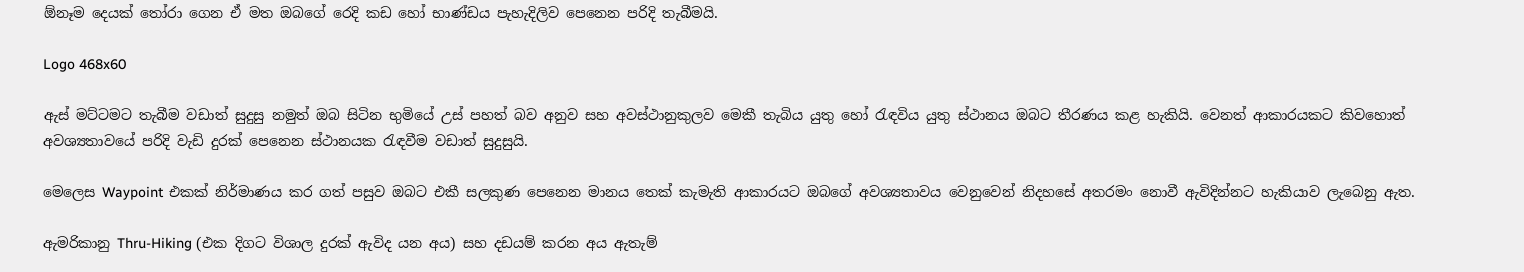ඕනෑම දෙයක් තෝරා ගෙන ඒ මත ඔබගේ රෙදි කඩ හෝ භාණ්ඩය පැහැදිලිව පෙනෙන පරිදි තැබීමයි.

Logo 468x60

ඇස් මට්ටමට තැබීම වඩාත් සුදුසු නමුත් ඔබ සිටින භුමියේ උස් පහත් බව අනුව සහ අවස්ථානුකුලව මෙකී තැබිය යුතු හෝ රැඳවිය යුතු ස්ථානය ඔබට තීරණය කළ හැකියි. වෙනත් ආකාරයකට කිවහොත් අවශ්‍යතාවයේ පරිදි වැඩි දුරක් පෙනෙන ස්ථානයක රැඳවීම වඩාත් සුදුසුයි.

මෙලෙස Waypoint එකක් නිර්මාණය කර ගත් පසුව ඔබට එකී සලකුණ පෙනෙන මානය තෙක් කැමැති ආකාරයට ඔබගේ අවශ්‍යතාවය වෙනුවෙන් නිදහසේ අතරමං නොවී ඇවිදින්නට හැකියාව ලැබෙනු ඇත.

ඇමරිකානු Thru-Hiking (එක දිගට විශාල දුරක් ඇවිද යන අය) සහ දඩයම් කරන අය ඇතැම්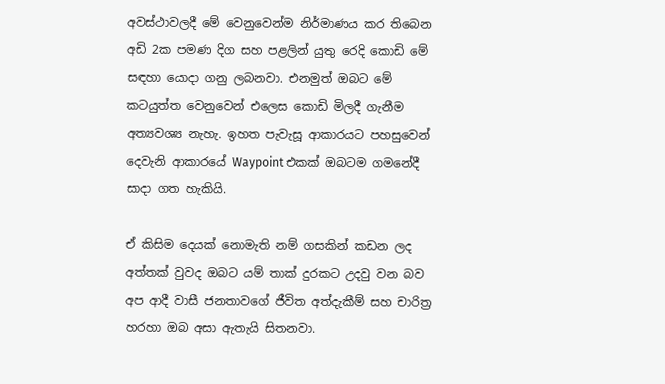අවස්ථාවලදී මේ වෙනුවෙන්ම නිර්මාණය කර තිබෙන අඩි 2ක පමණ දිග සහ පළලින් යුතු රෙදි කොඩි මේ සඳහා යොදා ගනු ලබනවා. එනමුත් ඔබට මේ කටයුත්ත වෙනුවෙන් එලෙස කොඩි මිලදී ගැනීම අත්‍යවශ්‍ය නැහැ. ඉහත පැවැසූ ආකාරයට පහසුවෙන් දෙවැනි ආකාරයේ Waypoint එකක් ඔබටම ගමනේදී සාදා ගත හැකියි.

ඒ කිසිම දෙයක් නොමැති නම් ගසකින් කඩන ලද අත්තක් වුවද ඔබට යම් තාක් දුරකට උදවු වන බව අප ආදී වාසී ජනතාවගේ ජීවිත අත්දැකීම් සහ චාරිත්‍ර හරහා ඔබ අසා ඇතැයි සිතනවා.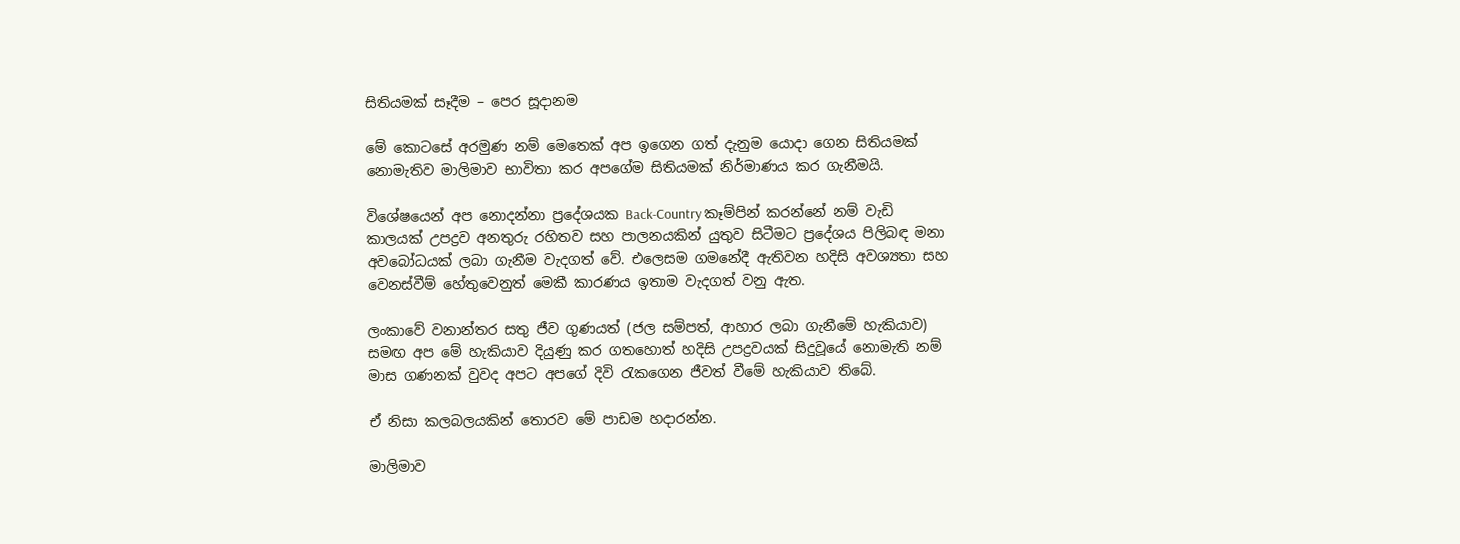සිතියමක් සෑදීම – පෙර සූදානම

මේ කොටසේ අරමුණ නම් මෙතෙක් අප ඉගෙන ගත් දැනුම යොදා ගෙන සිතියමක් නොමැතිව මාලිමාව භාවිතා කර අපගේම සිතියමක් නිර්මාණය කර ගැනීමයි.

විශේෂයෙන් අප නොදන්නා ප්‍රදේශයක Back-Country කෑම්පින් කරන්නේ නම් වැඩි කාලයක් උපද්‍රව අනතුරු රහිතව සහ පාලනයකින් යුතුව සිටීමට ප්‍රදේශය පිලිබඳ මනා අවබෝධයක් ලබා ගැනීම වැදගත් වේ. එලෙසම ගමනේදී ඇතිවන හදිසි අවශ්‍යතා සහ වෙනස්වීම් හේතුවෙනුත් මෙකී කාරණය ඉතාම වැදගත් වනු ඇත.

ලංකාවේ වනාන්තර සතු ජීව ගුණයත් (ජල සම්පත්, ආහාර ලබා ගැනීමේ හැකියාව) සමඟ අප මේ හැකියාව දියුණු කර ගතහොත් හදිසි උපද්‍රවයක් සිදුවූයේ නොමැති නම් මාස ගණනක් වුවද අපට අපගේ දිවි රැකගෙන ජීවත් වීමේ හැකියාව තිබේ.

ඒ නිසා කලබලයකින් තොරව මේ පාඩම හදාරන්න.

මාලිමාව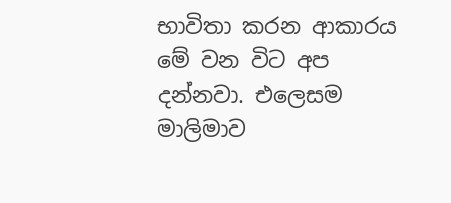භාවිතා කරන ආකාරය මේ වන විට අප දන්නවා. එලෙසම මාලිමාව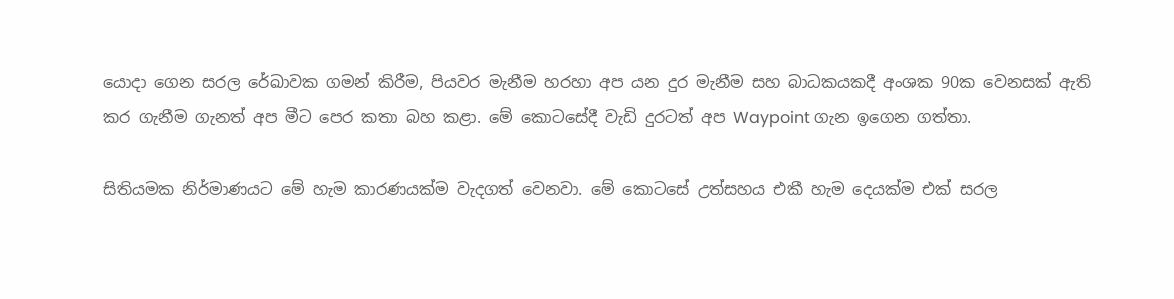යොදා ගෙන සරල රේඛාවක ගමන් කිරීම, පියවර මැනීම හරහා අප යන දුර මැනීම සහ බාධකයකදී අංශක 90ක වෙනසක් ඇති කර ගැනීම ගැනත් අප මීට පෙර කතා බහ කළා. මේ කොටසේදී වැඩි දුරටත් අප Waypoint ගැන ඉගෙන ගත්තා.

සිතියමක නිර්මාණයට මේ හැම කාරණයක්ම වැදගත් වෙනවා. මේ කොටසේ උත්සහය එකී හැම දෙයක්ම එක් සරල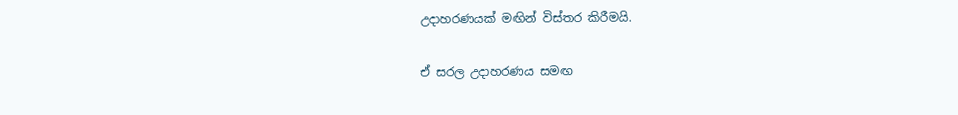උදාහරණයක් මඟින් විස්තර කිරීමයි.

ඒ සරල උදාහරණය සමඟ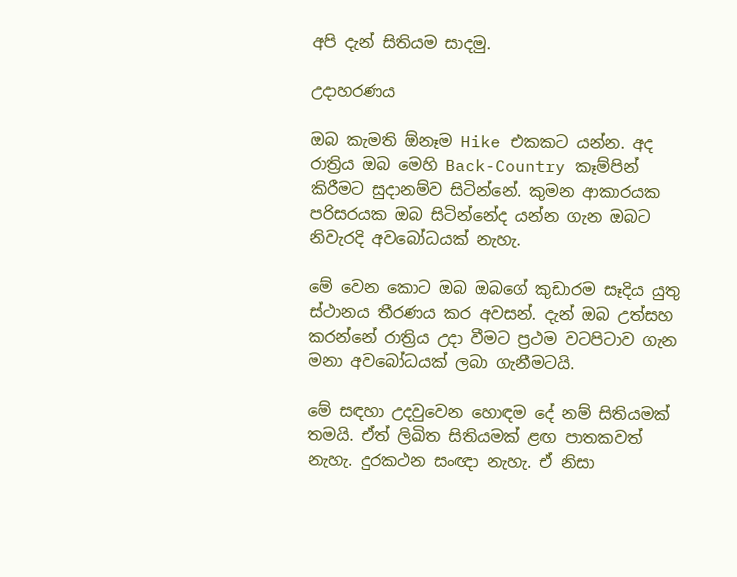අපි දැන් සිතියම සාදමු.

උදාහරණය

ඔබ කැමති ඕනෑම Hike එකකට යන්න. අද රාත්‍රිය ඔබ මෙහි Back-Country කෑම්පින් කිරීමට සුදානම්ව සිටින්නේ. කුමන ආකාරයක පරිසරයක ඔබ සිටින්නේද යන්න ගැන ඔබට නිවැරදි අවබෝධයක් නැහැ.

මේ වෙන කොට ඔබ ඔබගේ කුඩාරම සෑදිය යුතු ස්ථානය තීරණය කර අවසන්. දැන් ඔබ උත්සහ කරන්නේ රාත්‍රිය උදා වීමට ප්‍රථම වටපිටාව ගැන මනා අවබෝධයක් ලබා ගැනීමටයි.

මේ සඳහා උදවුවෙන හොඳම දේ නම් සිතියමක් තමයි. ඒත් ලිඛිත සිතියමක් ළඟ පාතකවත් නැහැ. දුරකථන සංඥා නැහැ. ඒ නිසා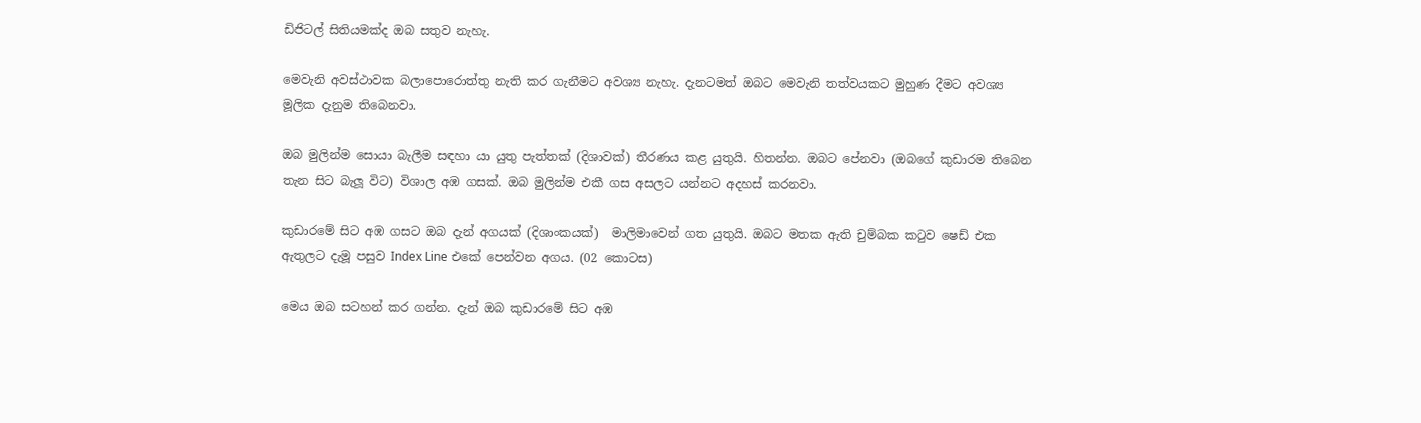ඩිජිටල් සිතියමක්ද ඔබ සතුව නැහැ.

මෙවැනි අවස්ථාවක බලාපොරොත්තු නැති කර ගැනීමට අවශ්‍ය නැහැ. දැනටමත් ඔබට මෙවැනි තත්වයකට මුහුණ දීමට අවශ්‍ය මූලික දැනුම තිබෙනවා.

ඔබ මුලින්ම සොයා බැලීම සඳහා යා යුතු පැත්තක් (දිශාවක්) තීරණය කළ යුතුයි. හිතන්න. ඔබට පේනවා (ඔබගේ කුඩාරම තිබෙන තැන සිට බැලූ විට) විශාල අඹ ගසක්. ඔබ මුලින්ම එකී ගස අසලට යන්නට අදහස් කරනවා.

කුඩාරමේ සිට අඹ ගසට ඔබ දැන් අගයක් (දිශාංකයක්)  මාලිමාවෙන් ගත යුතුයි. ඔබට මතක ඇති චුම්බක කටුව ෂෙඩ් එක ඇතුලට දැමූ පසුව Index Line එකේ පෙන්වන අගය. (02 කොටස)

මෙය ඔබ සටහන් කර ගන්න. දැන් ඔබ කුඩාරමේ සිට අඹ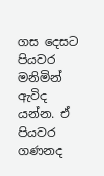ගස දෙසට පියවර මනිමින් ඇවිද යන්න. ඒ පියවර ගණනද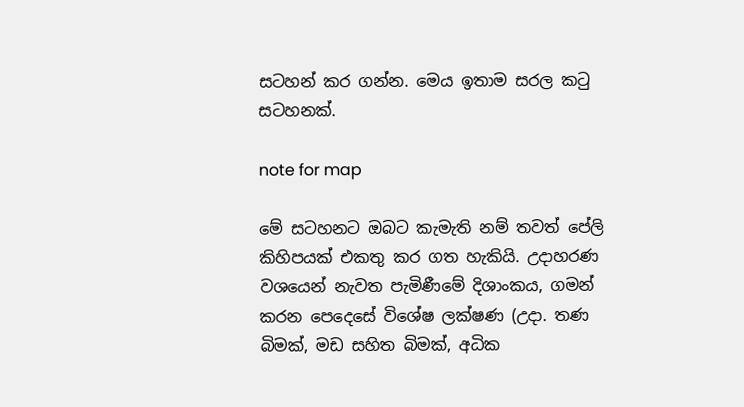සටහන් කර ගන්න. මෙය ඉතාම සරල කටු සටහනක්.

note for map

මේ සටහනට ඔබට කැමැති නම් තවත් පේලි කිහිපයක් එකතු කර ගත හැකියි. උදාහරණ වශයෙන් නැවත පැමිණීමේ දිශාංකය, ගමන් කරන පෙදෙසේ විශේෂ ලක්ෂණ (උදා. තණ බිමක්, මඩ සහිත බිමක්, අධික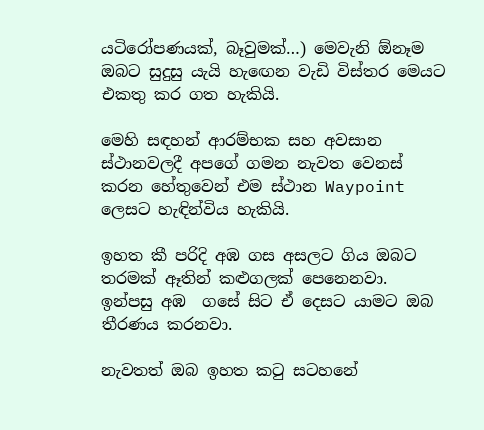යටිරෝපණයක්, බෑවුමක්…) මෙවැනි ඕනෑම ඔබට සුදුසු යැයි හැඟෙන වැඩි විස්තර මෙයට එකතු කර ගත හැකියි.

මෙහි සඳහන් ආරම්භක සහ අවසාන ස්ථානවලදී අපගේ ගමන නැවත වෙනස් කරන හේතුවෙන් එම ස්ථාන Waypoint ලෙසට හැඳින්විය හැකියි.

ඉහත කී පරිදි අඹ ගස අසලට ගිය ඔබට තරමක් ඈතින් කළුගලක් පෙනෙනවා. ඉන්පසු අඹ  ගසේ සිට ඒ දෙසට යාමට ඔබ තීරණය කරනවා.

නැවතත් ඔබ ඉහත කටු සටහනේ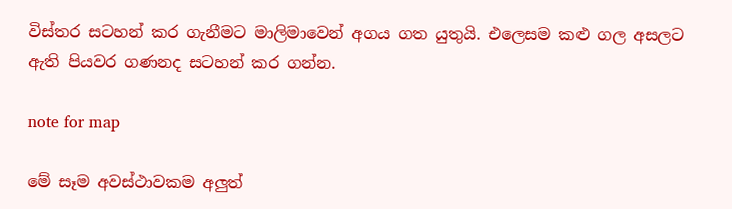විස්තර සටහන් කර ගැනීමට මාලිමාවෙන් අගය ගත යුතුයි. එලෙසම කළු ගල අසලට ඇති පියවර ගණනද සටහන් කර ගන්න.

note for map

මේ සෑම අවස්ථාවකම අලුත්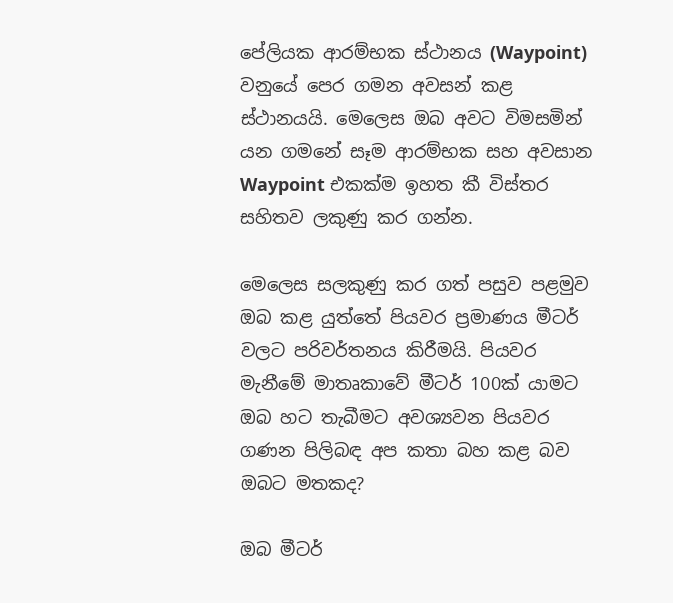පේලියක ආරම්භක ස්ථානය (Waypoint) වනුයේ පෙර ගමන අවසන් කළ ස්ථානයයි. මෙලෙස ඔබ අවට විමසමින් යන ගමනේ සෑම ආරම්භක සහ අවසාන Waypoint එකක්ම ඉහත කී විස්තර සහිතව ලකුණු කර ගන්න.

මෙලෙස සලකුණු කර ගත් පසුව පළමුව ඔබ කළ යුත්තේ පියවර ප්‍රමාණය මීටර් වලට පරිවර්තනය කිරීමයි. පියවර මැනීමේ මාතෘකාවේ මීටර් 100ක් යාමට ඔබ හට තැබීමට අවශ්‍යවන පියවර ගණන පිලිබඳ අප කතා බහ කළ බව ඔබට මතකද?

ඔබ මීටර්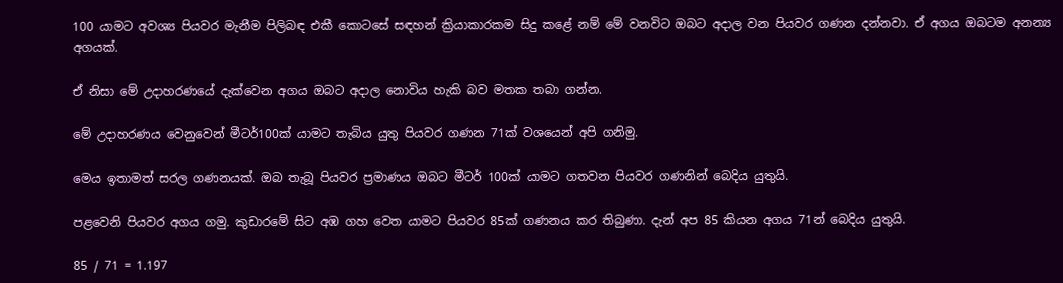100 යාමට අවශ්‍ය පියවර මැනීම පිලිබඳ එකී කොටසේ සඳහන් ක්‍රියාකාරකම සිදු කළේ නම් මේ වනවිට ඔබට අදාල වන පියවර ගණන දන්නවා. ඒ අගය ඔබටම අනන්‍ය අගයක්.

ඒ නිසා මේ උදාහරණයේ දැක්වෙන අගය ඔබට අදාල නොවිය හැකි බව මතක තබා ගන්න.

මේ උදාහරණය වෙනුවෙන් මීටර්100ක් යාමට තැබිය යුතු පියවර ගණන 71ක් වශයෙන් අපි ගනිමු.

මෙය ඉතාමත් සරල ගණනයක්. ඔබ තැබූ පියවර ප්‍රමාණය ඔබට මීටර් 100ක් යාමට ගතවන පියවර ගණනින් බෙදිය යුතුයි.

පළවෙනි පියවර අගය ගමු. කුඩාරමේ සිට අඹ ගහ වෙත යාමට පියවර 85ක් ගණනය කර තිබුණා. දැන් අප 85 කියන අගය 71න් බෙදිය යුතුයි.

85 / 71 = 1.197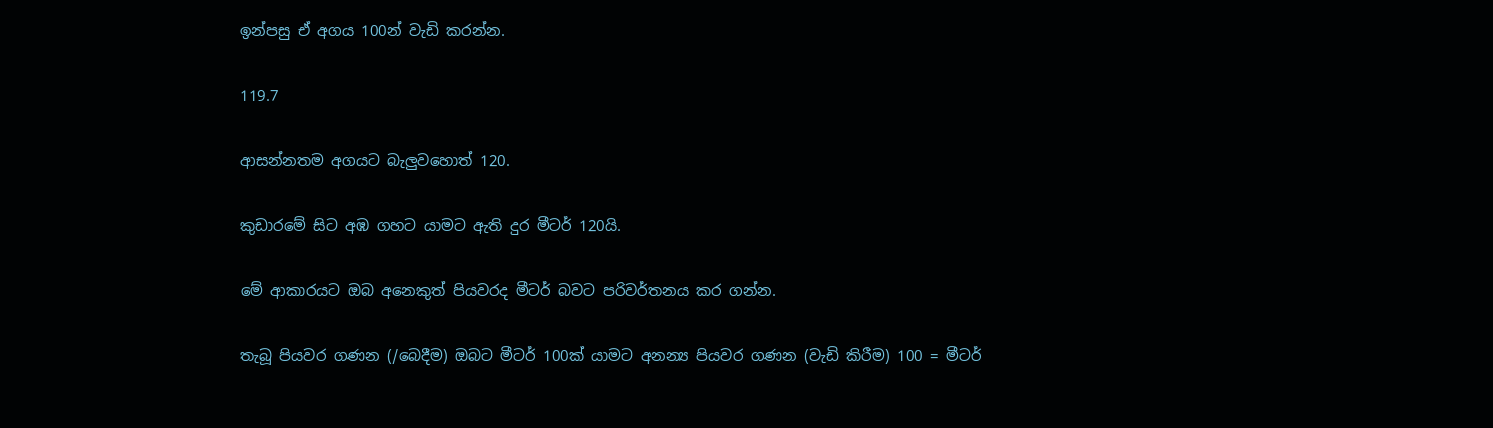ඉන්පසු ඒ අගය 100න් වැඩි කරන්න.

119.7

ආසන්නතම අගයට බැලුවහොත් 120.

කුඩාරමේ සිට අඹ ගහට යාමට ඇති දුර මීටර් 120යි.

මේ ආකාරයට ඔබ අනෙකුත් පියවරද මීටර් බවට පරිවර්තනය කර ගන්න.

තැබූ පියවර ගණන (/බෙදීම) ඔබට මීටර් 100ක් යාමට අනන්‍ය පියවර ගණන (වැඩි කිරීම) 100 = මීටර්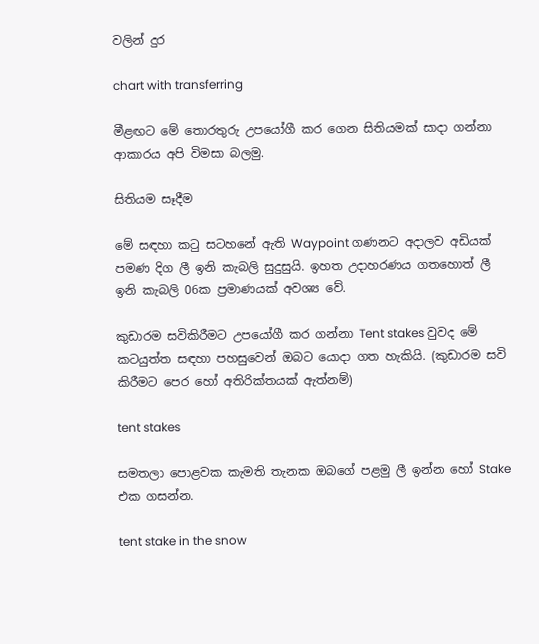වලින් දුර

chart with transferring

මීළඟට මේ තොරතුරු උපයෝගී කර ගෙන සිතියමක් සාදා ගන්නා ආකාරය අපි විමසා බලමු.

සිතියම සෑදීම

මේ සඳහා කටු සටහනේ ඇති Waypoint ගණනට අදාලව අඩියක් පමණ දිග ලී ඉනි කැබලි සුදුසුයි. ඉහත උදාහරණය ගතහොත් ලී ඉනි කැබලි 06ක ප්‍රමාණයක් අවශ්‍ය වේ.

කුඩාරම සවිකිරීමට උපයෝගී කර ගන්නා Tent stakes වුවද මේ කටයුත්ත සඳහා පහසුවෙන් ඔබට යොදා ගත හැකියි. (කුඩාරම සවි කිරීමට පෙර හෝ අතිරික්තයක් ඇත්නම්)

tent stakes

සමතලා පොළවක කැමති තැනක ඔබගේ පළමු ලී ඉන්න හෝ Stake එක ගසන්න.

tent stake in the snow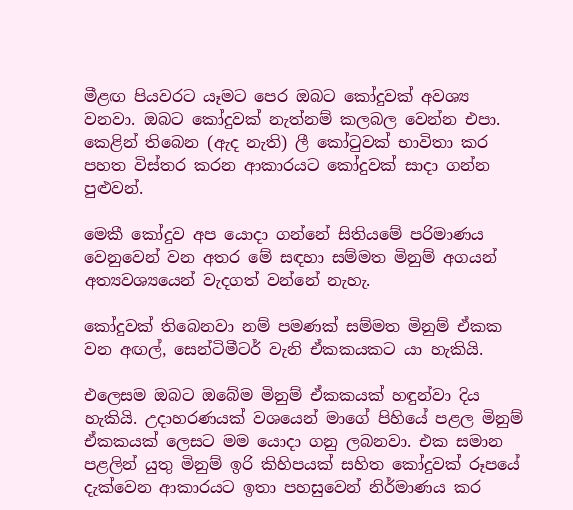මීළඟ පියවරට යෑමට පෙර ඔබට කෝදුවක් අවශ්‍ය වනවා. ඔබට කෝදුවක් නැත්නම් කලබල වෙන්න එපා. කෙළින් තිබෙන (ඇද නැති) ලී කෝටුවක් භාවිතා කර පහත විස්තර කරන ආකාරයට කෝදුවක් සාදා ගන්න පුළුවන්.

මෙකී කෝදුව අප යොදා ගන්නේ සිතියමේ පරිමාණය වෙනුවෙන් වන අතර මේ සඳහා සම්මත මිනුම් අගයන් අත්‍යවශ්‍යයෙන් වැදගත් වන්නේ නැහැ.

කෝදුවක් තිබෙනවා නම් පමණක් සම්මත මිනුම් ඒකක වන අඟල්, සෙන්ටිමීටර් වැනි ඒකකයකට යා හැකියි.

එලෙසම ඔබට ඔබේම මිනුම් ඒකකයක් හඳුන්වා දිය හැකියි. උදාහරණයක් වශයෙන් මාගේ පිහියේ පළල මිනුම් ඒකකයක් ලෙසට මම යොදා ගනු ලබනවා. එක සමාන පළලින් යුතු මිනුම් ඉරි කිහිපයක් සහිත කෝදුවක් රූපයේ දැක්වෙන ආකාරයට ඉතා පහසුවෙන් නිර්මාණය කර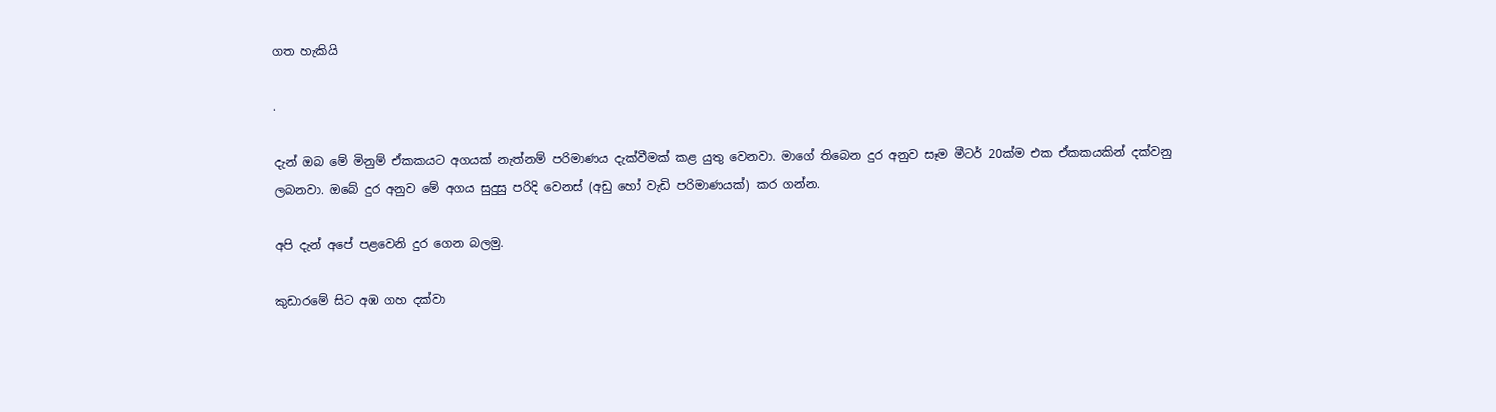ගත හැකියි

.

දැන් ඔබ මේ මිනුම් ඒකකයට අගයක් නැත්නම් පරිමාණය දැක්වීමක් කළ යුතු වෙනවා. මාගේ තිබෙන දුර අනුව සෑම මීටර් 20ක්ම එක ඒකකයකින් දක්වනු ලබනවා. ඔබේ දුර අනුව මේ අගය සුදුසු පරිදි වෙනස් (අඩු හෝ වැඩි පරිමාණයක්) කර ගන්න.

අපි දැන් අපේ පළවෙනි දුර ගෙන බලමු.

කුඩාරමේ සිට අඹ ගහ දක්වා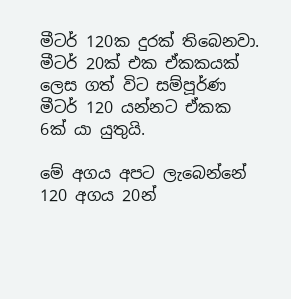මීටර් 120ක දුරක් තිබෙනවා. මීටර් 20ක් එක ඒකකයක් ලෙස ගත් විට සම්පූර්ණ මීටර් 120 යන්නට ඒකක 6ක් යා යුතුයි.

මේ අගය අපට ලැබෙන්නේ 120 අගය 20න්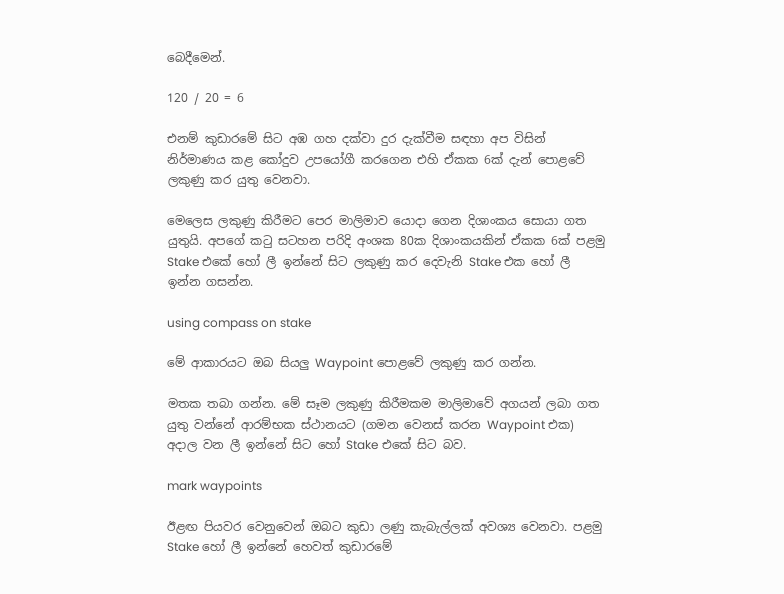බෙදීමෙන්.

120 / 20 = 6

එනම් කුඩාරමේ සිට අඹ ගහ දක්වා දුර දැක්වීම සඳහා අප විසින් නිර්මාණය කළ කෝදුව උපයෝගී කරගෙන එහි ඒකක 6ක් දැන් පොළවේ ලකුණු කර යුතු වෙනවා.

මෙලෙස ලකුණු කිරීමට පෙර මාලිමාව යොදා ගෙන දිශාංකය සොයා ගත යුතුයි. අපගේ කටු සටහන පරිදි අංශක 80ක දිශාංකයකින් ඒකක 6ක් පළමු Stake එකේ හෝ ලී ඉන්නේ සිට ලකුණු කර දෙවැනි Stake එක හෝ ලී ඉන්න ගසන්න.

using compass on stake

මේ ආකාරයට ඔබ සියලු Waypoint පොළවේ ලකුණු කර ගන්න.

මතක තබා ගන්න. මේ සෑම ලකුණු කිරීමකම මාලිමාවේ අගයන් ලබා ගත යුතු වන්නේ ආරම්භක ස්ථානයට (ගමන වෙනස් කරන Waypoint එක) අදාල වන ලී ඉන්නේ සිට හෝ Stake එකේ සිට බව.

mark waypoints

ඊළඟ පියවර වෙනුවෙන් ඔබට කුඩා ලණු කැබැල්ලක් අවශ්‍ය වෙනවා. පළමු Stake හෝ ලී ඉන්නේ හෙවත් කුඩාරමේ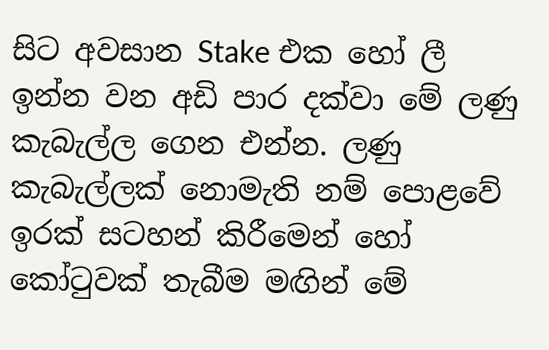සිට අවසාන Stake එක හෝ ලී ඉන්න වන අඩි පාර දක්වා මේ ලණු කැබැල්ල ගෙන එන්න. ලණු කැබැල්ලක් නොමැති නම් පොළවේ ඉරක් සටහන් කිරීමෙන් හෝ කෝටුවක් තැබීම මඟින් මේ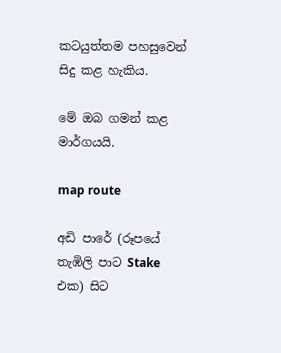කටයුත්තම පහසුවෙන් සිදු කළ හැකිය.

මේ ඔබ ගමන් කළ මාර්ගයයි.

map route

අඩි පාරේ (රූපයේ තැඹිලි පාට Stake එක) සිට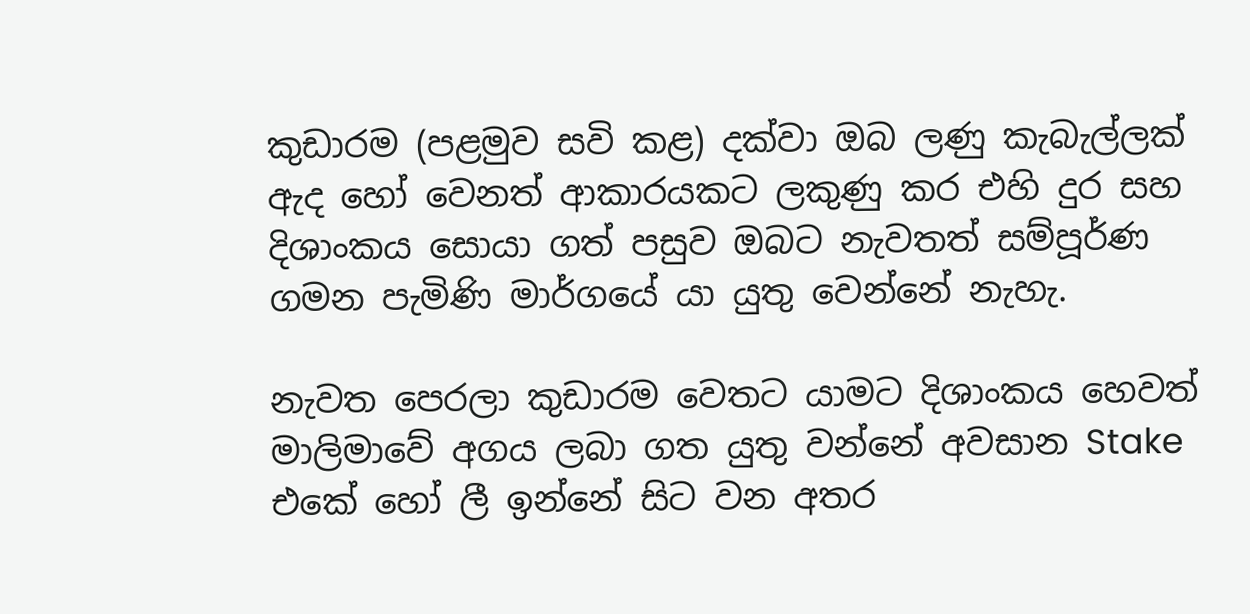කුඩාරම (පළමුව සවි කළ) දක්වා ඔබ ලණු කැබැල්ලක් ඇද හෝ වෙනත් ආකාරයකට ලකුණු කර එහි දුර සහ දිශාංකය සොයා ගත් පසුව ඔබට නැවතත් සම්පූර්ණ ගමන පැමිණි මාර්ගයේ යා යුතු වෙන්නේ නැහැ.

නැවත පෙරලා කුඩාරම වෙතට යාමට දිශාංකය හෙවත් මාලිමාවේ අගය ලබා ගත යුතු වන්නේ අවසාන Stake එකේ හෝ ලී ඉන්නේ සිට වන අතර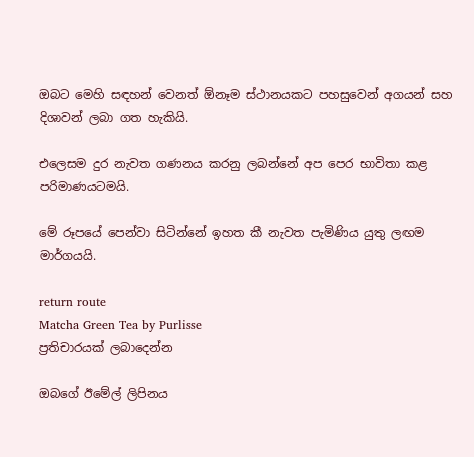ඔබට මෙහි සඳහන් වෙනත් ඕනෑම ස්ථානයකට පහසුවෙන් අගයන් සහ දිශාවන් ලබා ගත හැකියි.

එලෙසම දුර නැවත ගණනය කරනු ලබන්නේ අප පෙර භාවිතා කළ පරිමාණයටමයි.

මේ රූපයේ පෙන්වා සිටින්නේ ඉහත කී නැවත පැමිණිය යුතු ලඟම මාර්ගයයි.

return route
Matcha Green Tea by Purlisse
ප්‍රතිචාරයක් ලබාදෙන්න

ඔබගේ ඊමේල් ලිපිනය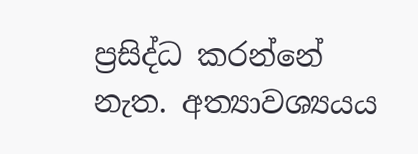ප්‍රසිද්ධ කරන්නේ නැත. අත්‍යාවශ්‍යයය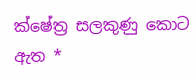ක්ෂේත්‍ර සලකුණු කොට ඇත *